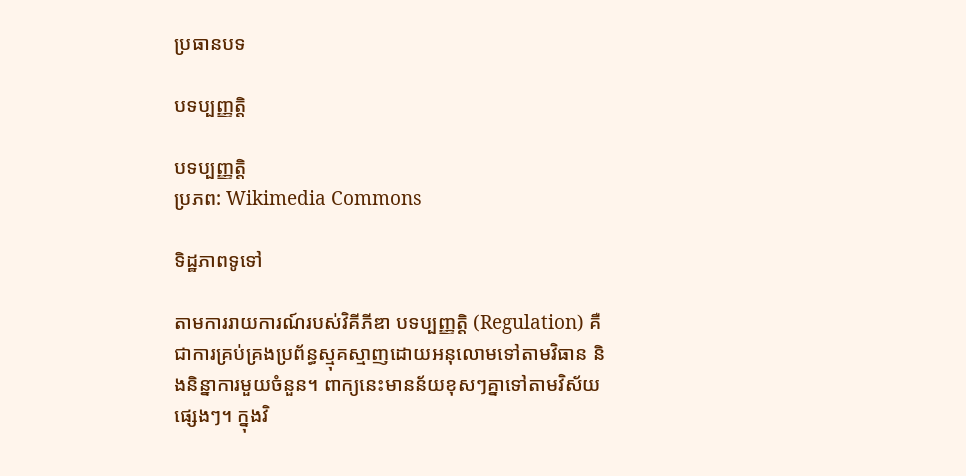ប្រធានបទ

បទប្បញ្ញត្តិ

បទប្បញ្ញត្តិ
ប្រភព: Wikimedia Commons

ទិដ្ឋភាពទូទៅ

តាមការរាយការណ៍របស់វិគីភីឌា បទប្បញ្ញត្តិ (Regulation) គឺជាការគ្រប់គ្រងប្រព័ន្ធស្មុគស្មាញដោយអនុលោមទៅតាមវិធាន និងនិន្នាការមួយចំនួន។ ពាក្យនេះមានន័យខុសៗគ្នាទៅតាមវិស័យផ្សេងៗ។ ក្នុងវិ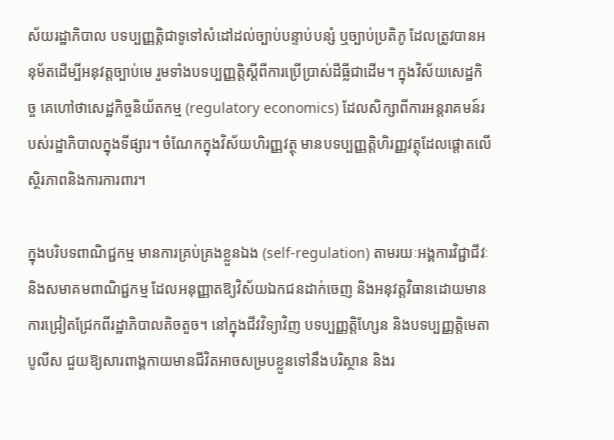ស័យរដ្ឋាភិបាល បទប្បញ្ញត្តិជាទូទៅសំដៅដល់ច្បាប់បន្ទាប់បន្សំ ឬច្បាប់ប្រតិភូ ដែលត្រូវបានអនុម័តដើម្បីអនុវត្តច្បាប់មេ រួមទាំងបទប្បញ្ញត្តិស្ដីពីការប្រើប្រាស់ដីធ្លីជាដើម។ ក្នុងវិស័យសេដ្ឋកិច្ច គេហៅថាសេដ្ឋកិច្ចនិយ័តកម្ម (regulatory economics) ដែលសិក្សាពីការអន្តរាគមន៍របស់រដ្ឋាភិបាលក្នុងទីផ្សារ។ ចំណែកក្នុងវិស័យហិរញ្ញវត្ថុ មានបទប្បញ្ញត្តិហិរញ្ញវត្ថុដែលផ្ដោតលើស្ថិរភាពនិងការការពារ។

ក្នុងបរិបទពាណិជ្ជកម្ម មានការគ្រប់គ្រងខ្លួនឯង (self-regulation) តាមរយៈអង្គការវិជ្ជាជីវៈ និងសមាគមពាណិជ្ជកម្ម ដែលអនុញ្ញាតឱ្យវិស័យឯកជនដាក់ចេញ និងអនុវត្តវិធានដោយមានការជ្រៀតជ្រែកពីរដ្ឋាភិបាលតិចតួច។ នៅក្នុងជីវវិទ្យាវិញ បទប្បញ្ញត្តិហ្សែន និងបទប្បញ្ញត្តិមេតាបូលីស ជួយឱ្យសារពាង្គកាយមានជីវិតអាចសម្របខ្លួនទៅនឹងបរិស្ថាន និងរ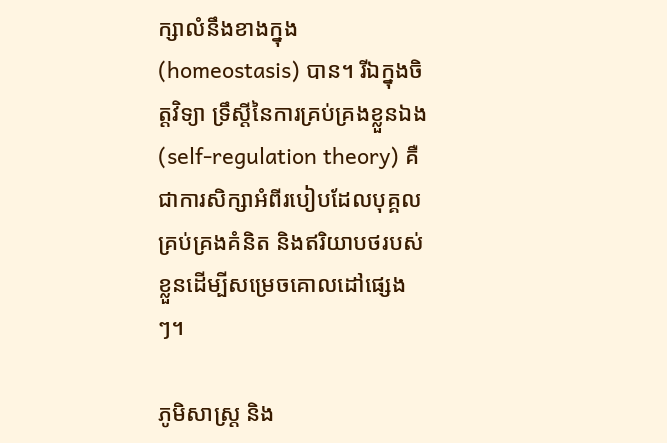ក្សាលំនឹងខាងក្នុង (homeostasis) បាន។ រីឯក្នុងចិត្តវិទ្យា ទ្រឹស្ដីនៃការគ្រប់គ្រងខ្លួនឯង (self-regulation theory) គឺជាការសិក្សាអំពីរបៀបដែលបុគ្គលគ្រប់គ្រងគំនិត និងឥរិយាបថរបស់ខ្លួនដើម្បីសម្រេចគោលដៅផ្សេងៗ។

ភូមិសាស្ត្រ និង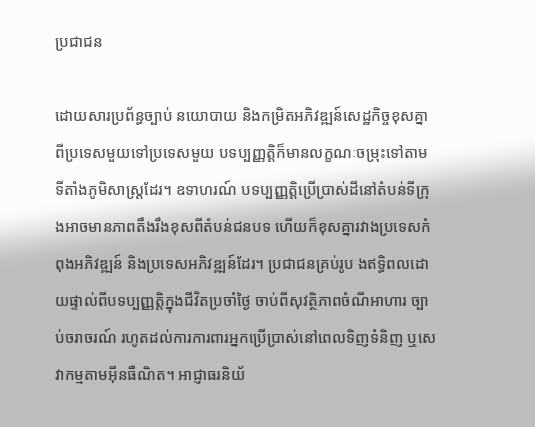ប្រជាជន

ដោយសារប្រព័ន្ធច្បាប់ នយោបាយ និងកម្រិតអភិវឌ្ឍន៍សេដ្ឋកិច្ចខុសគ្នាពីប្រទេសមួយទៅប្រទេសមួយ បទប្បញ្ញត្តិក៏មានលក្ខណៈចម្រុះទៅតាមទីតាំងភូមិសាស្រ្តដែរ។ ឧទាហរណ៍ បទប្បញ្ញត្តិប្រើប្រាស់ដីនៅតំបន់ទីក្រុងអាចមានភាពតឹងរឹងខុសពីតំបន់ជនបទ ហើយក៏ខុសគ្នារវាងប្រទេសកំពុងអភិវឌ្ឍន៍ និងប្រទេសអភិវឌ្ឍន៍ដែរ។ ប្រជាជនគ្រប់រូប ងឥទ្ធិពលដោយផ្ទាល់ពីបទប្បញ្ញត្តិក្នុងជីវិតប្រចាំថ្ងៃ ចាប់ពីសុវត្ថិភាពចំណីអាហារ ច្បាប់ចរាចរណ៍ រហូតដល់ការការពារអ្នកប្រើប្រាស់នៅពេលទិញទំនិញ ឬសេវាកម្មតាមអ៊ីនធឺណិត។ អាជ្ញាធរនិយ័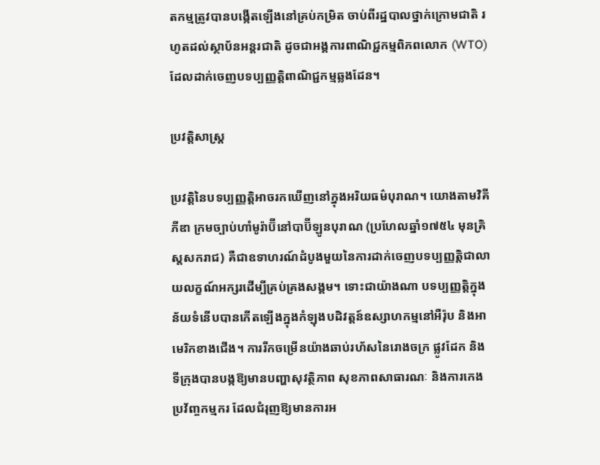តកម្មត្រូវបានបង្កើតឡើងនៅគ្រប់កម្រិត ចាប់ពីរដ្ឋបាលថ្នាក់ក្រោមជាតិ រហូតដល់ស្ថាប័នអន្តរជាតិ ដូចជាអង្គការពាណិជ្ជកម្មពិភពលោក (WTO) ដែលដាក់ចេញបទប្បញ្ញត្តិពាណិជ្ជកម្មឆ្លងដែន។

ប្រវត្តិសាស្ត្រ

ប្រវត្តិនៃបទប្បញ្ញត្តិអាចរកឃើញនៅក្នុងអរិយធម៌បុរាណ។ យោងតាមវិគីភីឌា ក្រមច្បាប់ហាំមូរ៉ាប៊ីនៅបាប៊ីឡូនបុរាណ (ប្រហែលឆ្នាំ១៧៥៤ មុនគ្រិស្តសករាជ) គឺជាឧទាហរណ៍ដំបូងមួយនៃការដាក់ចេញបទប្បញ្ញត្តិជាលាយលក្ខណ៍អក្សរដើម្បីគ្រប់គ្រងសង្គម។ ទោះជាយ៉ាងណា បទប្បញ្ញត្តិក្នុងន័យទំនើបបានកើតឡើងក្នុងកំឡុងបដិវត្តន៍ឧស្សាហកម្មនៅអឺរ៉ុប និងអាមេរិកខាងជើង។ ការរីកចម្រើនយ៉ាងឆាប់រហ័សនៃរោងចក្រ ផ្លូវដែក និងទីក្រុងបានបង្កឱ្យមានបញ្ហាសុវត្ថិភាព សុខភាពសាធារណៈ និងការកេងប្រវ័ញ្ចកម្មករ ដែលជំរុញឱ្យមានការអ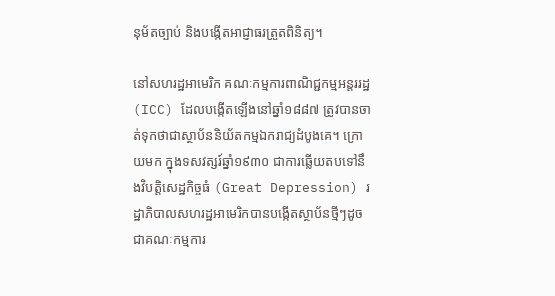នុម័តច្បាប់ និងបង្កើតអាជ្ញាធរត្រួតពិនិត្យ។

នៅសហរដ្ឋអាមេរិក គណៈកម្មការពាណិជ្ជកម្មអន្តររដ្ឋ (ICC) ដែលបង្កើតឡើងនៅឆ្នាំ១៨៨៧ ត្រូវបានចាត់ទុកថាជាស្ថាប័ននិយ័តកម្មឯករាជ្យដំបូងគេ។ ក្រោយមក ក្នុងទសវត្សរ៍ឆ្នាំ១៩៣០ ជាការឆ្លើយតបទៅនឹងវិបត្តិសេដ្ឋកិច្ចធំ (Great Depression) រដ្ឋាភិបាលសហរដ្ឋអាមេរិកបានបង្កើតស្ថាប័នថ្មីៗដូចជាគណៈកម្មការ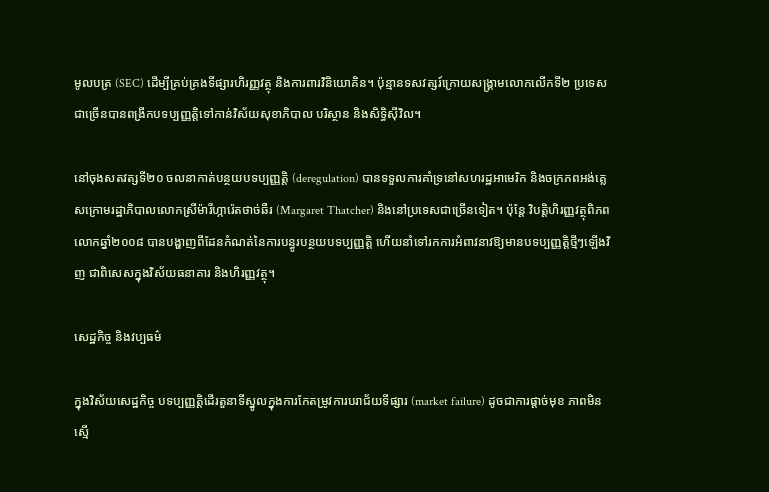មូលបត្រ (SEC) ដើម្បីគ្រប់គ្រងទីផ្សារហិរញ្ញវត្ថុ និងការពារវិនិយោគិន។ ប៉ុន្មានទសវត្សរ៍ក្រោយសង្គ្រាមលោកលើកទី២ ប្រទេសជាច្រើនបានពង្រីកបទប្បញ្ញត្តិទៅកាន់វិស័យសុខាភិបាល បរិស្ថាន និងសិទ្ធិស៊ីវិល។

នៅចុងសតវត្សទី២០ ចលនាកាត់បន្ថយបទប្បញ្ញត្តិ (deregulation) បានទទួលការគាំទ្រនៅសហរដ្ឋអាមេរិក និងចក្រភពអង់គ្លេសក្រោមរដ្ឋាភិបាលលោកស្រីម៉ារីហ្ការ៉េតថាច់ឆឺរ (Margaret Thatcher) និងនៅប្រទេសជាច្រើនទៀត។ ប៉ុន្តែ វិបត្តិហិរញ្ញវត្ថុពិភពលោកឆ្នាំ២០០៨ បានបង្ហាញពីដែនកំណត់នៃការបន្ធូរបន្ថយបទប្បញ្ញត្តិ ហើយនាំទៅរកការអំពាវនាវឱ្យមានបទប្បញ្ញត្តិថ្មីៗឡើងវិញ ជាពិសេសក្នុងវិស័យធនាគារ និងហិរញ្ញវត្ថុ។

សេដ្ឋកិច្ច និងវប្បធម៌

ក្នុងវិស័យសេដ្ឋកិច្ច បទប្បញ្ញត្តិដើរតួនាទីស្នូលក្នុងការកែតម្រូវការបរាជ័យទីផ្សារ (market failure) ដូចជាការផ្ដាច់មុខ ភាពមិនស្មើ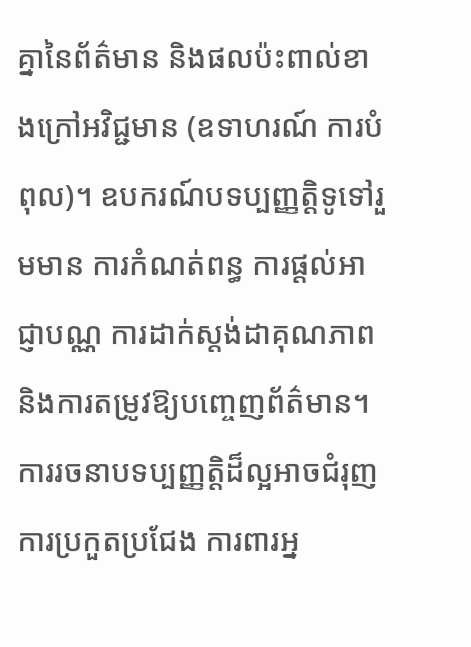គ្នានៃព័ត៌មាន និងផលប៉ះពាល់ខាងក្រៅអវិជ្ជមាន (ឧទាហរណ៍ ការបំពុល)។ ឧបករណ៍បទប្បញ្ញត្តិទូទៅរួមមាន ការកំណត់ពន្ធ ការផ្ដល់អាជ្ញាបណ្ណ ការដាក់ស្តង់ដាគុណភាព និងការតម្រូវឱ្យបញ្ចេញព័ត៌មាន។ ការរចនាបទប្បញ្ញត្តិដ៏ល្អអាចជំរុញការប្រកួតប្រជែង ការពារអ្ន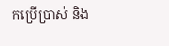កប្រើប្រាស់ និង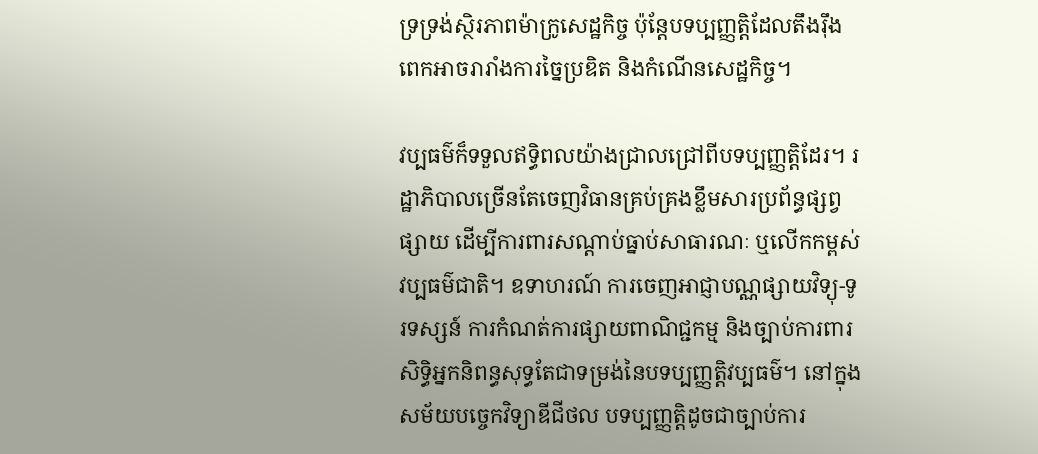ទ្រទ្រង់ស្ថិរភាពម៉ាក្រូសេដ្ឋកិច្ច ប៉ុន្តែបទប្បញ្ញត្តិដែលតឹងរ៉ឹងពេកអាចរារាំងការច្នៃប្រឌិត និងកំណើនសេដ្ឋកិច្ច។

វប្បធម៌ក៏ទទួលឥទ្ធិពលយ៉ាងជ្រាលជ្រៅពីបទប្បញ្ញត្តិដែរ។ រដ្ឋាភិបាលច្រើនតែចេញវិធានគ្រប់គ្រងខ្លឹមសារប្រព័ន្ធផ្សព្វផ្សាយ ដើម្បីការពារសណ្តាប់ធ្នាប់សាធារណៈ ឬលើកកម្ពស់វប្បធម៌ជាតិ។ ឧទាហរណ៍ ការចេញអាជ្ញាបណ្ណផ្សាយវិទ្យុ-ទូរទស្សន៍ ការកំណត់ការផ្សាយពាណិជ្ជកម្ម និងច្បាប់ការពារសិទ្ធិអ្នកនិពន្ធសុទ្ធតែជាទម្រង់នៃបទប្បញ្ញត្តិវប្បធម៌។ នៅក្នុងសម័យបច្ចេកវិទ្យាឌីជីថល បទប្បញ្ញត្តិដូចជាច្បាប់ការ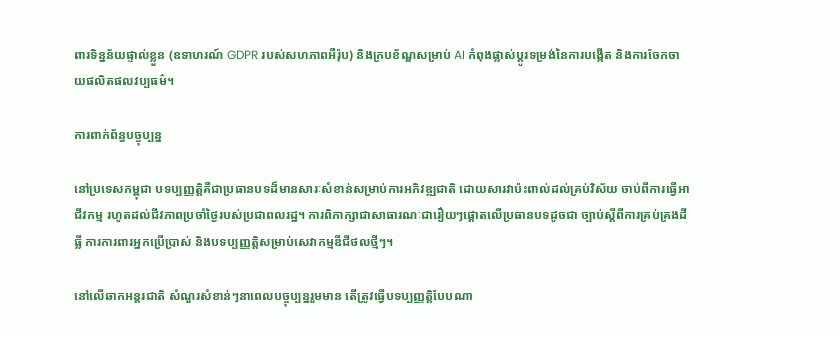ពារទិន្នន័យផ្ទាល់ខ្លួន (ឧទាហរណ៍ GDPR របស់សហភាពអឺរ៉ុប) និងក្របខ័ណ្ឌសម្រាប់ AI កំពុងផ្លាស់ប្ដូរទម្រង់នៃការបង្កើត និងការចែកចាយផលិតផលវប្បធម៌។

ការពាក់ព័ន្ធបច្ចុប្បន្ន

នៅប្រទេសកម្ពុជា បទប្បញ្ញត្តិគឺជាប្រធានបទដ៏មានសារៈសំខាន់សម្រាប់ការអភិវឌ្ឍជាតិ ដោយសារវាប៉ះពាល់ដល់គ្រប់វិស័យ ចាប់ពីការធ្វើអាជីវកម្ម រហូតដល់ជីវភាពប្រចាំថ្ងៃរបស់ប្រជាពលរដ្ឋ។ ការពិភាក្សាជាសាធារណៈជារឿយៗផ្ដោតលើប្រធានបទដូចជា ច្បាប់ស្ដីពីការគ្រប់គ្រងដីធ្លី ការការពារអ្នកប្រើប្រាស់ និងបទប្បញ្ញត្តិសម្រាប់សេវាកម្មឌីជីថលថ្មីៗ។

នៅលើឆាកអន្តរជាតិ សំណួរសំខាន់ៗនាពេលបច្ចុប្បន្នរួមមាន តើត្រូវធ្វើបទប្បញ្ញត្តិបែបណា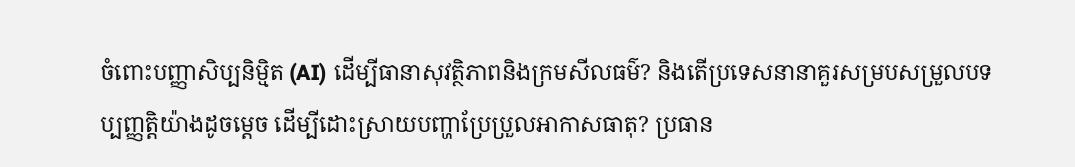ចំពោះបញ្ញាសិប្បនិម្មិត (AI) ដើម្បីធានាសុវត្ថិភាពនិងក្រមសីលធម៌? និងតើប្រទេសនានាគួរសម្របសម្រួលបទប្បញ្ញត្តិយ៉ាងដូចម្ដេច ដើម្បីដោះស្រាយបញ្ហាប្រែប្រួលអាកាសធាតុ? ប្រធាន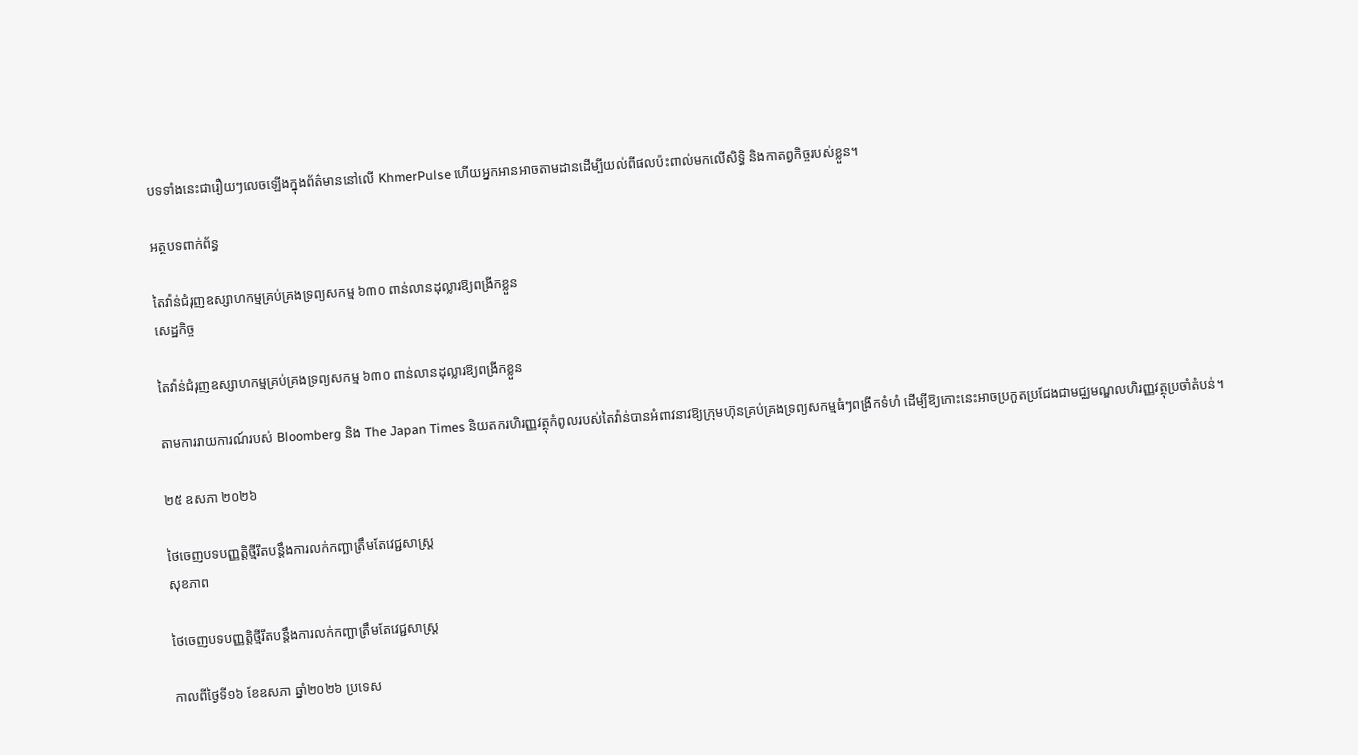បទទាំងនេះជារឿយៗលេចឡើងក្នុងព័ត៌មាននៅលើ KhmerPulse ហើយអ្នកអានអាចតាមដានដើម្បីយល់ពីផលប៉ះពាល់មកលើសិទ្ធិ និងកាតព្វកិច្ចរបស់ខ្លួន។

អត្ថបទពាក់ព័ន្ធ

តៃវ៉ាន់ជំរុញឧស្សាហកម្មគ្រប់គ្រងទ្រព្យសកម្ម ៦៣០ ពាន់លានដុល្លារឱ្យពង្រីកខ្លួន
សេដ្ឋកិច្ច

តៃវ៉ាន់ជំរុញឧស្សាហកម្មគ្រប់គ្រងទ្រព្យសកម្ម ៦៣០ ពាន់លានដុល្លារឱ្យពង្រីកខ្លួន

តាមការរាយការណ៍របស់ Bloomberg និង The Japan Times និយតករហិរញ្ញវត្ថុកំពូលរបស់តៃវ៉ាន់បានអំពាវនាវឱ្យក្រុមហ៊ុនគ្រប់គ្រងទ្រព្យសកម្មធំៗពង្រីកទំហំ ដើម្បីឱ្យកោះនេះអាចប្រកួតប្រជែងជាមជ្ឈមណ្ឌលហិរញ្ញវត្ថុប្រចាំតំបន់។

២៥ ឧសភា ២០២៦

ថៃចេញបទបញ្ញត្តិថ្មីរឹតបន្តឹងការលក់កញ្ឆាត្រឹមតែវេជ្ជសាស្ត្រ
សុខភាព

ថៃចេញបទបញ្ញត្តិថ្មីរឹតបន្តឹងការលក់កញ្ឆាត្រឹមតែវេជ្ជសាស្ត្រ

កាលពីថ្ងៃទី១៦ ខែឧសភា ឆ្នាំ២០២៦ ប្រទេស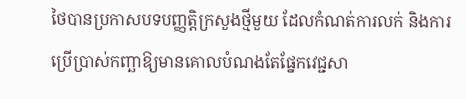ថៃបានប្រកាសបទបញ្ញត្តិក្រសួងថ្មីមួយ ដែលកំណត់ការលក់ និងការប្រើប្រាស់កញ្ឆាឱ្យមានគោលបំណងតែផ្នែកវេជ្ជសា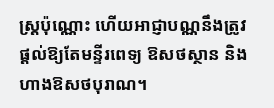ស្ត្រប៉ុណ្ណោះ ហើយអាជ្ញាបណ្ណនឹងត្រូវផ្តល់ឱ្យតែមន្ទីរពេទ្យ ឱសថស្ថាន និងហាងឱសថបុរាណ។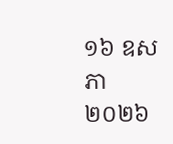១៦ ឧសភា ២០២៦